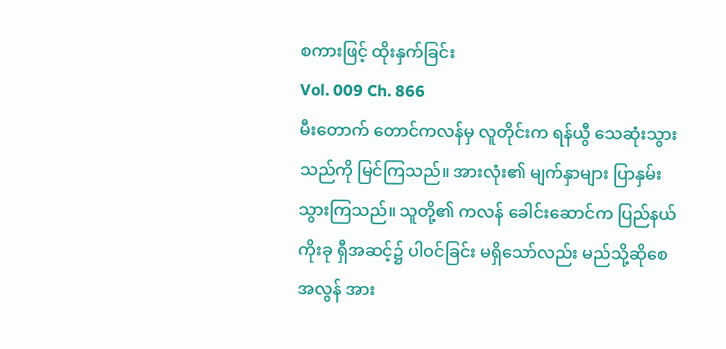စကားဖြင့် ထိုးနှက်ခြင်း
Vol. 009 Ch. 866
မီးတောက် တောင်ကလန်မှ လူတိုင်းက ရန်ယွီ သေဆုံးသွားသည်ကို မြင်ကြသည်။ အားလုံး၏ မျက်နှာများ ပြာနှမ်း သွားကြသည်။ သူတို့၏ ကလန် ခေါင်းဆောင်က ပြည်နယ်ကိုးခု ရှီအဆင့်၌ ပါဝင်ခြင်း မရှိသော်လည်း မည်သို့ဆိုစေ အလွန် အား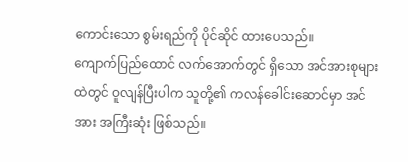ကောင်းသော စွမ်းရည်ကို ပိုင်ဆိုင် ထားပေသည်။
ကျောက်ပြည်ထောင် လက်အောက်တွင် ရှိသော အင်အားစုများ ထဲတွင် ဝူလျန်ပြီးပါက သူတို့၏ ကလန်ခေါင်းဆောင်မှာ အင်အား အကြီးဆုံး ဖြစ်သည်။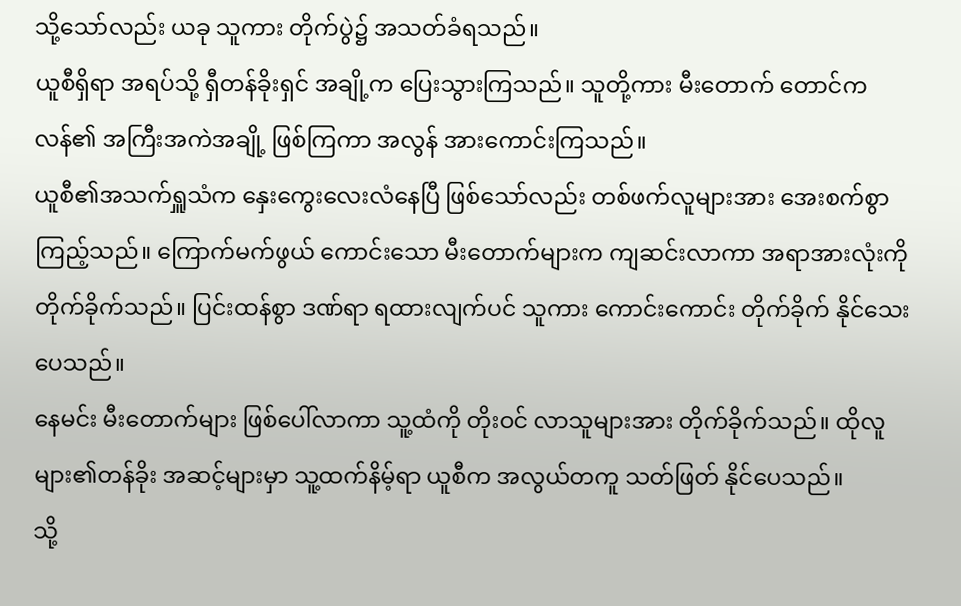သို့သော်လည်း ယခု သူကား တိုက်ပွဲ၌ အသတ်ခံရသည်။
ယူစီရှိရာ အရပ်သို့ ရှီတန်ခိုးရှင် အချို့က ပြေးသွားကြသည်။ သူတို့ကား မီးတောက် တောင်ကလန်၏ အကြီးအကဲအချို့ ဖြစ်ကြကာ အလွန် အားကောင်းကြသည်။
ယူစီ၏အသက်ရှူသံက နှေးကွေးလေးလံနေပြီ ဖြစ်သော်လည်း တစ်ဖက်လူများအား အေးစက်စွာ ကြည့်သည်။ ကြောက်မက်ဖွယ် ကောင်းသော မီးတောက်များက ကျဆင်းလာကာ အရာအားလုံးကို တိုက်ခိုက်သည်။ ပြင်းထန်စွာ ဒဏ်ရာ ရထားလျက်ပင် သူကား ကောင်းကောင်း တိုက်ခိုက် နိုင်သေးပေသည်။
နေမင်း မီးတောက်များ ဖြစ်ပေါ်လာကာ သူ့ထံကို တိုးဝင် လာသူများအား တိုက်ခိုက်သည်။ ထိုလူများ၏တန်ခိုး အဆင့်များမှာ သူ့ထက်နိမ့်ရာ ယူစီက အလွယ်တကူ သတ်ဖြတ် နိုင်ပေသည်။
သို့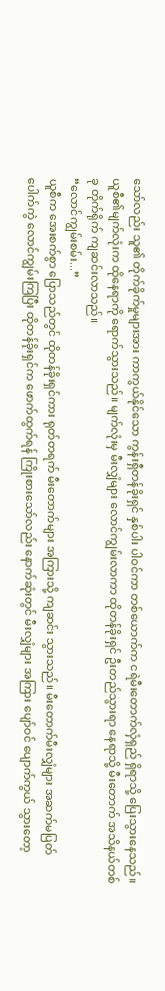သော်လည်း သူ၏ တိုက်ခိုက်မှုများအား ကာကွယ်နိုင်သော ကွန်းရှီတန်ခိုးရှင် နှစ်ပါး ပါဝင်ကာ တစ်ယောက်က ငရဲမီးတောက်လှံရှည် ရှိရာသို့ ပြေးသွားနေသည်။
ယူစီ၏မျက်လုံးက ထိုနေရာကို ရောက်သွားသည်။ မျက်လုံးမှ မီးလျှံများ လောင်ကျွမ်းလာကာ ထိုတန်ခိုးရှင် ဦးတည်သွားရာ နေရာသို့ မီးတောက် အသိနယ်တစ်ခု တိုက်ရိုက် ကျဆင်းလာသည်။
“လောင်ကျွမ်းစမ်း...”
ယူစီက အေးစက်စွာ ပြောသည်တွင် ထိုတန်ခိုးရှင်ကား ရုတ်တရက် မီးတောက်များ အကြားသို့ ကျဆင်း သွားသည်။ မီးတောက်မီးလျှံများ အဆက်မပြတ် ပေါက်ကွဲ လောင်ကျွမ်းကြပြီး ထိုတန်ခိုးရှင်က ဖောက်ထွက်ရန် ကြိုးစားသော်လည်း နောက်ဆုံးတွင် မီးလျှံများ အကြား ပျော်ဝင် ပျောက်ကွယ် သွားတော့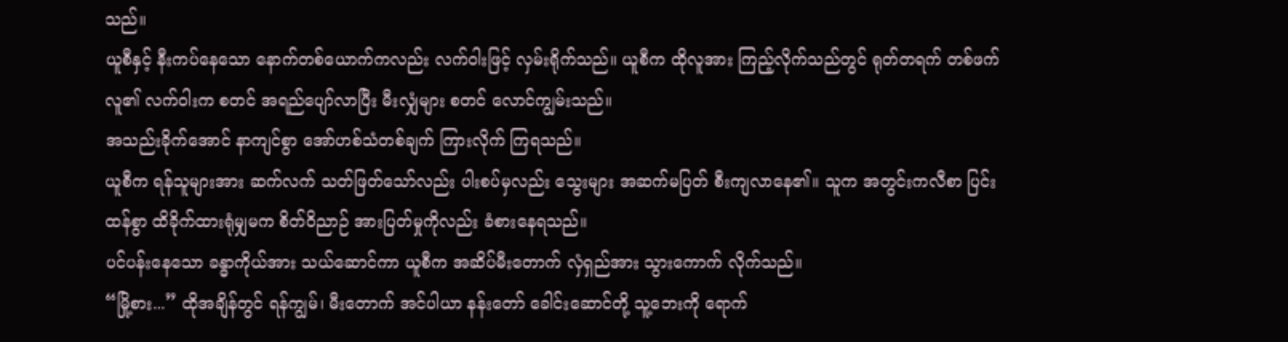သည်။
ယူစီနှင့် နီးကပ်နေသော နောက်တစ်ယောက်ကလည်း လက်ဝါးဖြင့် လှမ်းရိုက်သည်။ ယူစီက ထိုလူအား ကြည့်လိုက်သည်တွင် ရုတ်တရက် တစ်ဖက်လူ၏ လက်ဝါးက စတင် အရည်ပျော်လာပြီး မီးလျှံများ စတင် လောင်ကျွမ်းသည်။
အသည်းခိုက်အောင် နာကျင်စွာ အော်ဟစ်သံတစ်ချက် ကြားလိုက် ကြရသည်။
ယူစီက ရန်သူများအား ဆက်လက် သတ်ဖြတ်သော်လည်း ပါးစပ်မှလည်း သွေးများ အဆက်မပြတ် စီးကျလာနေ၏။ သူက အတွင်းကလီစာ ပြင်းထန်စွာ ထိခိုက်ထားရုံမျှမက စိတ်ဝိညာဉ် အားပြတ်မှုကိုလည်း ခံစားနေရသည်။
ပင်ပန်းနေသော ခန္ဓာကိုယ်အား သယ်ဆောင်ကာ ယူစီက အဆိပ်မီးတောက် လှံရှည်အား သွားကောက် လိုက်သည်။
“မြို့စား...” ထိုအချိန်တွင် ရန်ကျွမ်၊ မီးတောက် အင်ပါယာ နန်းတော် ခေါင်းဆောင်တို့ သူ့ဘေးကို ရောက်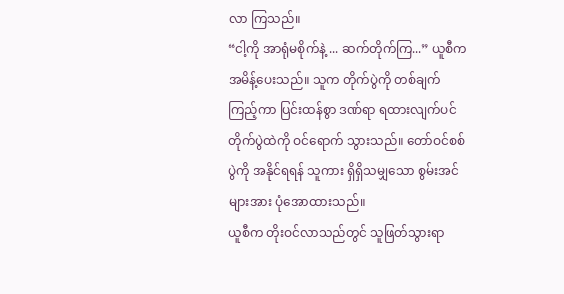လာ ကြသည်။
“ငါ့ကို အာရုံမစိုက်နဲ့ ... ဆက်တိုက်ကြ...” ယူစီက အမိန့်ပေးသည်။ သူက တိုက်ပွဲကို တစ်ချက်ကြည့်ကာ ပြင်းထန်စွာ ဒဏ်ရာ ရထားလျက်ပင် တိုက်ပွဲထဲကို ဝင်ရောက် သွားသည်။ တော်ဝင်စစ်ပွဲကို အနိုင်ရရန် သူကား ရှိရှိသမျှသော စွမ်းအင်များအား ပုံအောထားသည်။
ယူစီက တိုးဝင်လာသည်တွင် သူဖြတ်သွားရာ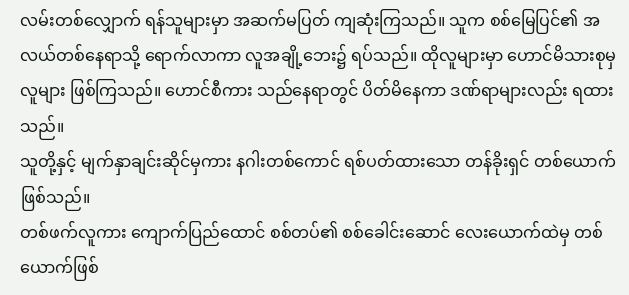လမ်းတစ်လျှောက် ရန်သူများမှာ အဆက်မပြတ် ကျဆုံးကြသည်။ သူက စစ်မြေပြင်၏ အလယ်တစ်နေရာသို့ ရောက်လာကာ လူအချို့ဘေး၌ ရပ်သည်။ ထိုလူများမှာ ဟောင်မိသားစုမှ လူများ ဖြစ်ကြသည်။ ဟောင်စီကား သည်နေရာတွင် ပိတ်မိနေကာ ဒဏ်ရာများလည်း ရထားသည်။
သူတို့နှင့် မျက်နှာချင်းဆိုင်မှကား နဂါးတစ်ကောင် ရစ်ပတ်ထားသော တန်ခိုးရှင် တစ်ယောက်ဖြစ်သည်။
တစ်ဖက်လူကား ကျောက်ပြည်ထောင် စစ်တပ်၏ စစ်ခေါင်းဆောင် လေးယောက်ထဲမှ တစ်ယောက်ဖြစ်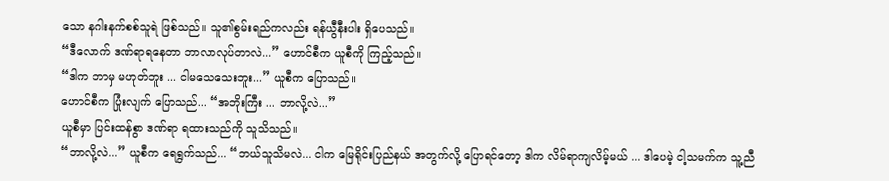သော နဂါးနက်စစ်သူရဲ ဖြစ်သည်။ သူ၏စွမ်းရည်ကလည်း ရန်ယွီနီးပါး ရှိပေသည်။
“ဒီလောက် ဒဏ်ရာရနေတာ ဘာလာလုပ်တာလဲ...” ဟောင်စီက ယူစီကို ကြည့်သည်။
“ဒါက ဘာမှ မဟုတ်ဘူး ... ငါမသေသေးဘူး...” ယူစီက ပြောသည်။
ဟောင်စီက ပြုံးလျက် ပြောသည်... “အဘိုးကြီး ... ဘာလို့လဲ...”
ယူစီမှာ ပြင်းထန်စွာ ဒဏ်ရာ ရထားသည်ကို သူသိသည်။
“ဘာလို့လဲ...” ယူစီက ရေရွက်သည်... “ဘယ်သူသိမလဲ... ငါက မြေရိုင်းပြည်နယ် အတွက်လို့ ပြောရင်တော့ ဒါက လိမ်ရာကျလိမ့်မယ် ... ဒါပေမဲ့ ငါ့သမက်က သူ့ညီ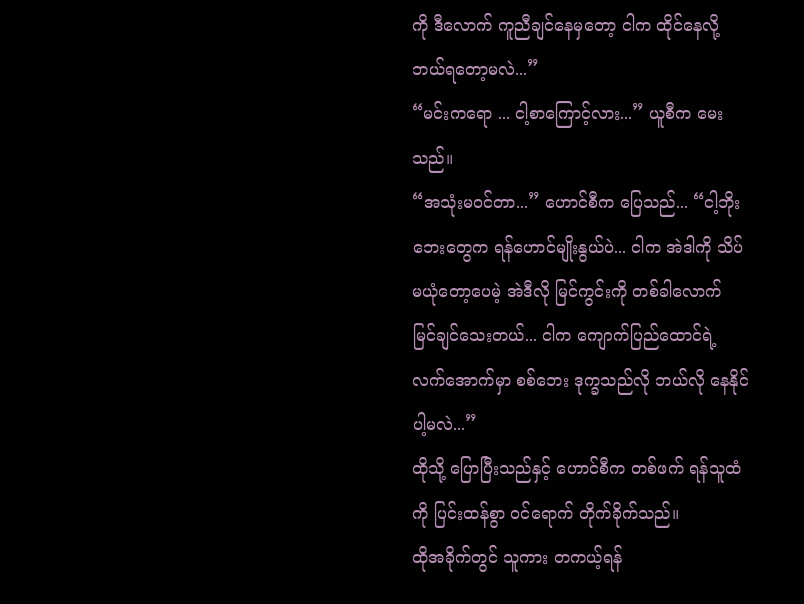ကို ဒီလောက် ကူညီချင်နေမှတော့ ငါက ထိုင်နေလို့ ဘယ်ရတော့မလဲ...”
“မင်းကရော ... ငါ့စာကြောင့်လား...” ယူစီက မေးသည်။
“အသုံးမဝင်တာ...” ဟောင်စီက ပြေသည်... “ငါ့ဘိုးဘေးတွေက ရန်ဟောင်မျိုးနွယ်ပဲ... ငါက အဲဒါကို သိပ်မယုံတော့ပေမဲ့ အဲဒီလို မြင်ကွင်းကို တစ်ခါလောက် မြင်ချင်သေးတယ်... ငါက ကျောက်ပြည်ထောင်ရဲ့ လက်အောက်မှာ စစ်ဘေး ဒုက္ခသည်လို ဘယ်လို နေနိုင်ပါ့မလဲ...”
ထိုသို့ ပြောပြီးသည်နှင့် ဟောင်စီက တစ်ဖက် ရန်သူထံကို ပြင်းထန်စွာ ဝင်ရောက် တိုက်ခိုက်သည်။
ထိုအခိုက်တွင် သူကား တကယ့်ရန်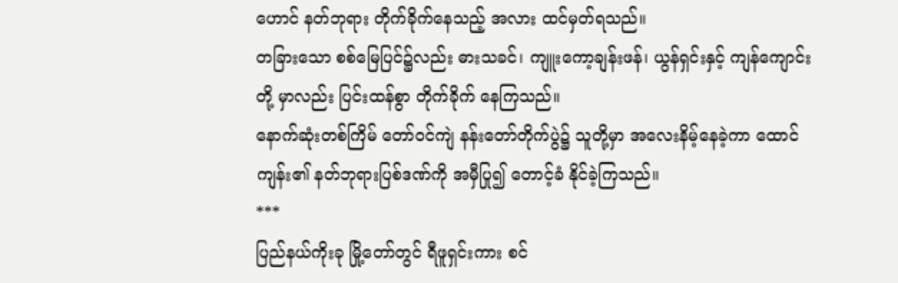ဟောင် နတ်ဘုရား တိုက်ခိုက်နေသည့် အလား ထင်မှတ်ရသည်။
တခြားသော စစ်မြေပြင်၌လည်း ဓားသခင်၊ ကျူးကော့ချန်းဖန်၊ ယွန်ရှင်းနှင့် ကျန်ကျောင်းတို့ မှာလည်း ပြင်းထန်စွာ တိုက်ခိုက် နေကြသည်။
နောက်ဆုံးတစ်ကြိမ် တော်ဝင်ကျဲ နန်းတော်တိုက်ပွဲ၌ သူတို့မှာ အလေးနိမ့်နေခဲ့ကာ ထောင်ကျန်း၏ နတ်ဘုရားပြစ်ဒဏ်ကို အမှီပြု၍ တောင့်ခံ နိုင်ခဲ့ကြသည်။
***
ပြည်နယ်ကိုးခု မြို့တော်တွင် ရီဖူရှင်းကား စင်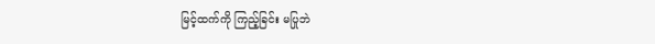မြင့်ထက်ကို ကြည့်ခြင်း မပြုဘဲ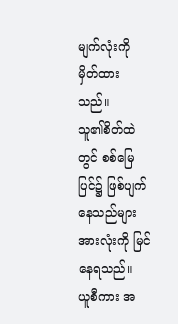မျက်လုံးကို မှိတ်ထားသည်။
သူ၏စိတ်ထဲတွင် စစ်မြေပြင်၌ ဖြစ်ပျက်နေသည်များ အားလုံးကို မြင်နေရသည်။
ယူစီကား အ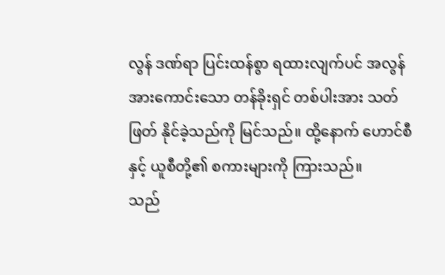လွန် ဒဏ်ရာ ပြင်းထန်စွာ ရထားလျက်ပင် အလွန် အားကောင်းသော တန်ခိုးရှင် တစ်ပါးအား သတ်ဖြတ် နိုင်ခဲ့သည်ကို မြင်သည်။ ထို့နောက် ဟောင်စီနှင့် ယူစီတို့၏ စကားများကို ကြားသည်။
သည်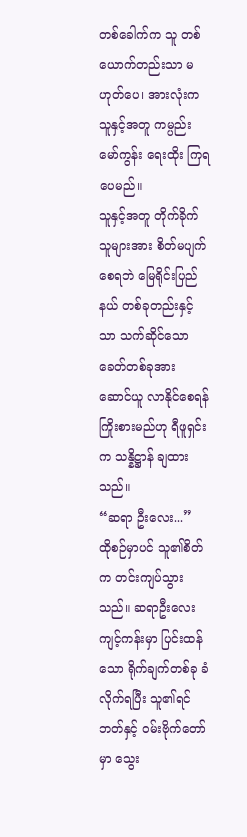တစ်ခေါက်က သူ တစ်ယောက်တည်းသာ မဟုတ်ပေ၊ အားလုံးက သူနှင့်အတူ ကမ္ပည်းမော်ကွန်း ရေးထိုး ကြရပေမည်။
သူနှင့်အတူ တိုက်ခိုက်သူများအား စိတ်မပျက်စေရဘဲ မြေရိုင်းပြည်နယ် တစ်ခုတည်းနှင့်သာ သက်ဆိုင်သော ခေတ်တစ်ခုအား ဆောင်ယူ လာနိုင်စေရန် ကြိုးစားမည်ဟု ရီဖူရှင်းက သန္နိဋ္ဌာန် ချထားသည်။
“ဆရာ ဦးလေး...”
ထိုစဉ်မှာပင် သူ၏စိတ်က တင်းကျပ်သွားသည်။ ဆရာဦးလေး ကျင့်ကန်းမှာ ပြင်းထန်သော ရိုက်ချက်တစ်ခု ခံလိုက်ရပြီး သူ၏ရင်ဘတ်နှင့် ဝမ်းဗိုက်တော်မှာ သွေး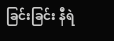ခြင်းခြင်း နီရဲ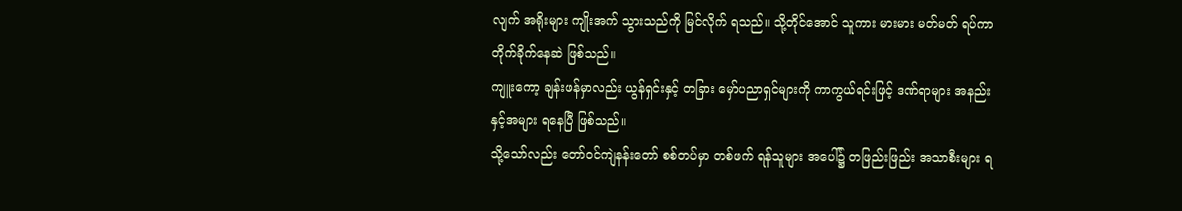လျက် အရိုးများ ကျိုးအက် သွားသည်ကို မြင်လိုက် ရသည်။ သို့တိုင်အောင် သူကား မားမား မတ်မတ် ရပ်ကာ တိုက်ခိုက်နေဆဲ ဖြစ်သည်။
ကျူးကော့ ချန်းဖန်မှာလည်း ယွန်ရှင်းနှင့် တခြား မှော်ပညာရှင်များကို ကာကွယ်ရင်းဖြင့် ဒဏ်ရာများ အနည်းနှင့်အများ ရနေပြီ ဖြစ်သည်။
သို့သော်လည်း တော်ဝင်ကျဲနန်းတော် စစ်တပ်မှာ တစ်ဖက် ရန်သူများ အပေါ်၌ တဖြည်းဖြည်း အသာစီးများ ရ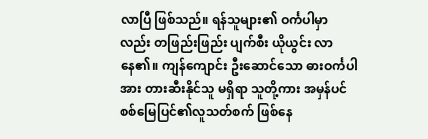လာပြီ ဖြစ်သည်။ ရန်သူများ၏ ဝင်္ကပါမှာလည်း တဖြည်းဖြည်း ပျက်စီး ယိုယွင်း လာနေ၏။ ကျန်ကျောင်း ဦးဆောင်သော ဓားဝင်္ကပါအား တားဆီးနိုင်သူ မရှိရာ သူတို့ကား အမှန်ပင် စစ်မြေပြင်၏လူသတ်စက် ဖြစ်နေ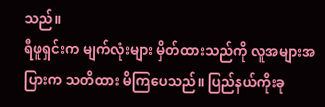သည်။
ရီဖူရှင်းက မျက်လုံးများ မှိတ်ထားသည်ကို လူအများအပြားက သတိထား မိကြပေသည်။ ပြည်နယ်ကိုးခု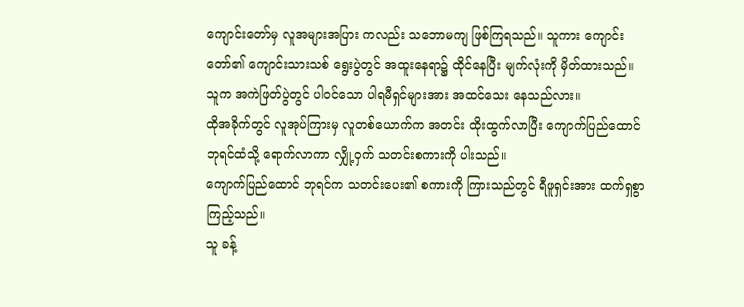ကျောင်းတော်မှ လူအများအပြား ကလည်း သဘောမကျ ဖြစ်ကြရသည်။ သူကား ကျောင်းတော်၏ ကျောင်းသားသစ် ရွေးပွဲတွင် အထူးနေရာ၌ ထိုင်နေပြီး မျက်လုံးကို မှိတ်ထားသည်။
သူက အကဲဖြတ်ပွဲတွင် ပါဝင်သော ပါရမီရှင်များအား အထင်သေး နေသည်လား။
ထိုအခိုက်တွင် လူအုပ်ကြားမှ လူတစ်ယောက်က အတင်း ထိုးထွက်လာပြီး ကျောက်ပြည်ထောင် ဘုရင်ထံသို့ ရောက်လာကာ လျှို့ဝှက် သတင်းစကားကို ပါးသည်။
ကျောက်ပြည်ထောင် ဘုရင်က သတင်းပေး၏ စကားကို ကြားသည်တွင် ရီဖူရှင်းအား ထက်ရှစွာ ကြည့်သည်။
သူ ခန့်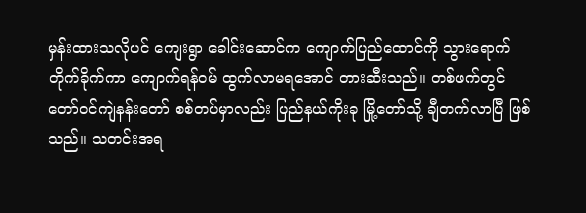မှန်းထားသလိုပင် ကျေးရွာ ခေါင်းဆောင်က ကျောက်ပြည်ထောင်ကို သွားရောက် တိုက်ခိုက်ကာ ကျောက်ရန်ဝမ် ထွက်လာမရအောင် တားဆီးသည်။ တစ်ဖက်တွင် တော်ဝင်ကျဲနန်းတော် စစ်တပ်မှာလည်း ပြည်နယ်ကိုးခု မြို့တော်သို့ ချီတက်လာပြီ ဖြစ်သည်။ သတင်းအရ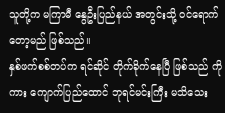သူတို့က မကြာမီ နွေဦးပြည်နယ် အတွင်းသို့ ဝင်ရောက်တော့မည် ဖြစ်သည်။
နှစ်ဖက်စစ်တပ်က ရင်ဆိုင် တိုက်ခိုက်နေပြီ ဖြစ်သည် ကိုကား ကျောက်ပြည်ထောင် ဘုရင်မင်းကြီး မသိသေး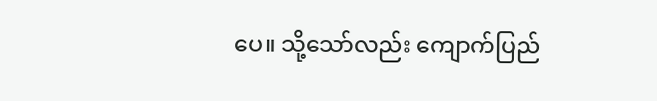ပေ။ သို့သော်လည်း ကျောက်ပြည်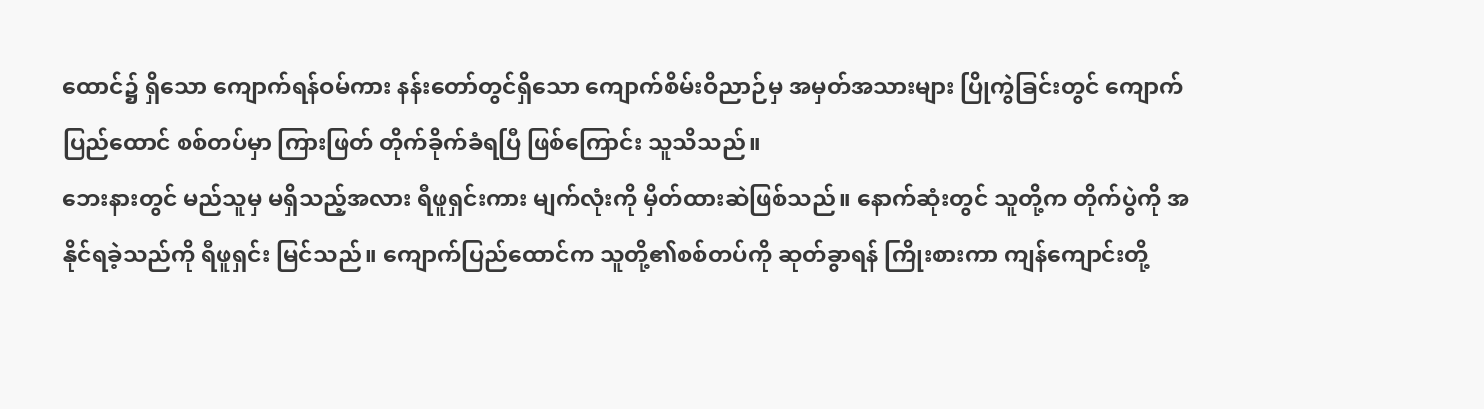ထောင်၌ ရှိသော ကျောက်ရန်ဝမ်ကား နန်းတော်တွင်ရှိသော ကျောက်စိမ်းဝိညာဉ်မှ အမှတ်အသားများ ပြိုကွဲခြင်းတွင် ကျောက်ပြည်ထောင် စစ်တပ်မှာ ကြားဖြတ် တိုက်ခိုက်ခံရပြီ ဖြစ်ကြောင်း သူသိသည်။
ဘေးနားတွင် မည်သူမှ မရှိသည့်အလား ရီဖူရှင်းကား မျက်လုံးကို မှိတ်ထားဆဲဖြစ်သည်။ နောက်ဆုံးတွင် သူတို့က တိုက်ပွဲကို အနိုင်ရခဲ့သည်ကို ရီဖူရှင်း မြင်သည်။ ကျောက်ပြည်ထောင်က သူတို့၏စစ်တပ်ကို ဆုတ်ခွာရန် ကြိုးစားကာ ကျန်ကျောင်းတို့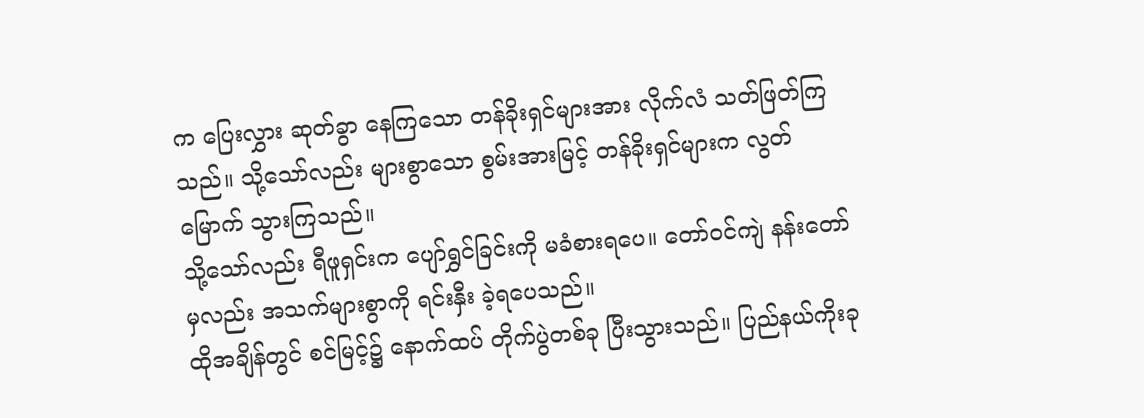က ပြေးလွှား ဆုတ်ခွာ နေကြသော တန်ခိုးရှင်များအား လိုက်လံ သတ်ဖြတ်ကြသည်။ သို့သော်လည်း များစွာသော စွမ်းအားမြင့် တန်ခိုးရှင်များက လွတ်မြောက် သွားကြသည်။
သို့သော်လည်း ရီဖူရှင်းက ပျော်ရွှင်ခြင်းကို မခံစားရပေ။ တော်ဝင်ကျဲ နန်းတော်မှလည်း အသက်များစွာကို ရင်းနှီး ခဲ့ရပေသည်။
ထိုအချိန်တွင် စင်မြင့်၌ နောက်ထပ် တိုက်ပွဲတစ်ခု ပြီးသွားသည်။ ပြည်နယ်ကိုးခု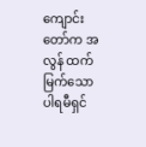ကျောင်းတော်က အလွန် ထက်မြက်သော ပါရမီရှင်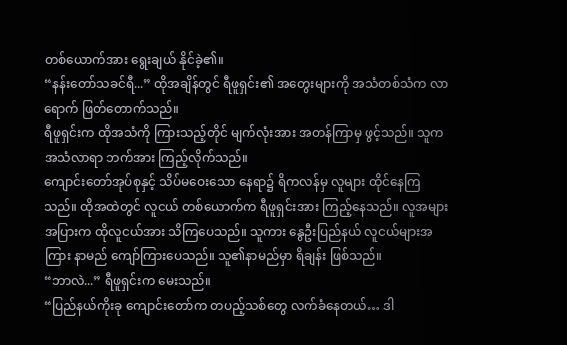တစ်ယောက်အား ရွေးချယ် နိုင်ခဲ့၏။
“နန်းတော်သခင်ရီ...” ထိုအချိန်တွင် ရီဖူရှင်း၏ အတွေးများကို အသံတစ်သံက လာရောက် ဖြတ်တောက်သည်။
ရီဖူရှင်းက ထိုအသံကို ကြားသည့်တိုင် မျက်လုံးအား အတန်ကြာမှ ဖွင့်သည်။ သူက အသံလာရာ ဘက်အား ကြည့်လိုက်သည်။
ကျောင်းတော်အုပ်စုနှင့် သိပ်မဝေးသော နေရာ၌ ရိကလန်မှ လူများ ထိုင်နေကြသည်။ ထိုအထဲတွင် လူငယ် တစ်ယောက်က ရီဖူရှင်းအား ကြည့်နေသည်။ လူအများအပြားက ထိုလူငယ်အား သိကြပေသည်။ သူကား နွေဦးပြည်နယ် လူငယ်များအကြား နာမည် ကျော်ကြားပေသည်။ သူ၏နာမည်မှာ ရိချန်း ဖြစ်သည်။
“ဘာလဲ...” ရီဖူရှင်းက မေးသည်။
“ပြည်နယ်ကိုးခု ကျောင်းတော်က တပည့်သစ်တွေ လက်ခံနေတယ်… ဒါ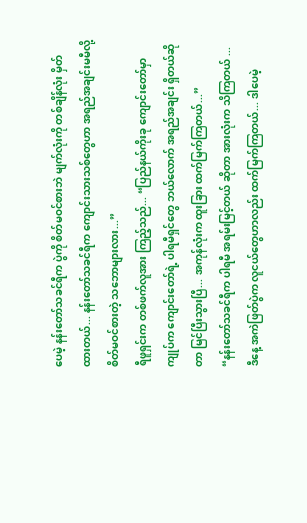ပေမဲ့ နန်းတော်သခင်ရီက ပွဲကို စိတ်မဝင်စားဘဲ မျက်လုံးကို တစ်ချိန်လုံး မှိတ်ထားတယ်... နန်းတော်သခင်ရီက ကျောင်းသားသစ်တွေဟာ အရည်အချင်းမမီလို့ စိတ်မဝင်စားတဲ့ သဘောများလား...”
ရီဖူရှင်းက တစ်ဖက်လူအား ကြည့်သည်... “ပြည်နယ်ကိုးခု ကျောင်းတော်မှာ ကျုပ်က ကျောင်းတော်ရဲ့ ပါရမီရှင်တွေ ဘယ်လောက် အရည်အချင်း ရှိတယ်ဆိုတာ မြင်ပြီးသွားပြီ... အကုန်လုံးက ထူးခြား ထက်မြက်ကြတယ်...”
“နန်းတော်သခင်ရီက ပါရမီ အရမ်းမြင့်တယ် ဆိုတာ အားလုံးက သိကြတယ် ... ဒီနေ့ အကဲဖြတ်ပွဲက လူငယ်တွေဟာလည်း ထက်မြက်ကြတယ်... ဒါပေမဲ့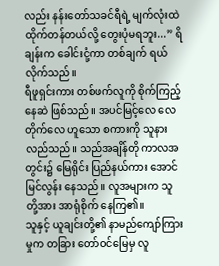လည်း နန်းတော်သခင်ရီရဲ့ မျက်လုံးထဲ ထိုက်တန်တယ်လို့ တွေးပုံမရဘူး...” ရိချန်းက ခေါင်းငုံ့ကာ တစ်ချက် ရယ်လိုက်သည်။
ရီဖူရှင်းကား တစ်ဖက်လူကို စိုက်ကြည့်နေဆဲ ဖြစ်သည်။ အပင်မြင့်လေ လေတိုက်လေ ဟူသော စကားကို သူနားလည်သည်။ သည်အချိန်တို ကာလအတွင်း၌ မြေရိုင်း ပြည်နယ်ကား အောင်မြင်လွန်း နေသည်။ လူအများက သူတို့အား အာရုံစိုက် နေကြ၏။
သူနှင့် ယူချင်းတို့၏ နာမည်ကျော်ကြားမှုက တခြား တော်ဝင်မြေမှ လူ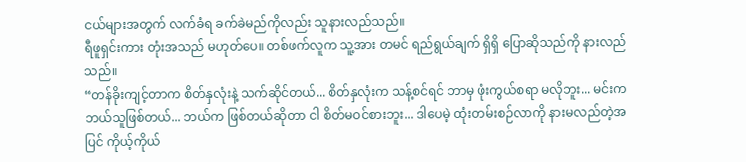ငယ်များအတွက် လက်ခံရ ခက်ခဲမည်ကိုလည်း သူနားလည်သည်။
ရီဖူရှင်းကား တုံးအသည် မဟုတ်ပေ။ တစ်ဖက်လူက သူ့အား တမင် ရည်ရွယ်ချက် ရှိရှိ ပြောဆိုသည်ကို နားလည်သည်။
“တန်ခိုးကျင့်တာက စိတ်နှလုံးနဲ့ သက်ဆိုင်တယ်... စိတ်နှလုံးက သန့်စင်ရင် ဘာမှ ဖုံးကွယ်စရာ မလိုဘူး... မင်းက ဘယ်သူဖြစ်တယ်... ဘယ်က ဖြစ်တယ်ဆိုတာ ငါ စိတ်မဝင်စားဘူး... ဒါပေမဲ့ ထုံးတမ်းစဉ်လာကို နားမလည်တဲ့အပြင် ကိုယ့်ကိုယ်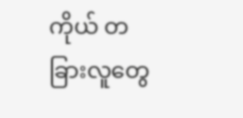ကိုယ် တခြားလူတွေ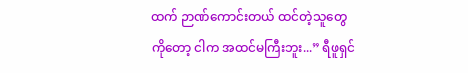ထက် ဉာဏ်ကောင်းတယ် ထင်တဲ့သူတွေ ကိုတော့ ငါက အထင်မကြီးဘူး...” ရီဖူရှင်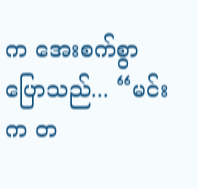က အေးစက်စွာ ပြောသည်... “မင်းက တ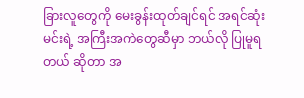ခြားလူတွေကို မေးခွန်းထုတ်ချင်ရင် အရင်ဆုံး မင်းရဲ့ အကြီးအကဲတွေဆီမှာ ဘယ်လို ပြုမူရတယ် ဆိုတာ အ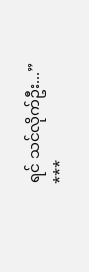ရင် သင်လိုက်ဦး...”
***